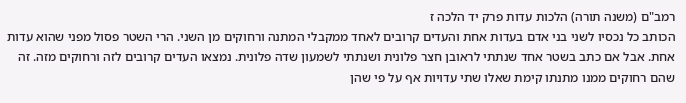רמב"ם (משנה תורה) הלכות עדות פרק יד הלכה ז
הכותב כל נכסיו לשני בני אדם בעדות אחת והעדים קרובים לאחד ממקבלי המתנה ורחוקים מן השני. הרי השטר פסול מפני שהוא עדות אחת. אבל אם כתב בשטר אחד שנתתי לראובן חצר פלונית ושנתתי לשמעון שדה פלונית. נמצאו העדים קרובים לזה ורחוקים מזה. זה שהם רחוקים ממנו מתנתו קימת שאלו שתי עדויות אף על פי שהן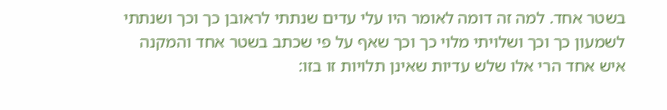בשטר אחד. למה זה דומה לאומר היו עלי עדים שנתתי לראובן כך וכך ושנתתי לשמעון כך וכך ושלויתי מלוי כך וכך שאף על פי שכתב בשטר אחד והמקנה איש אחד הרי אלו שלש עדיות שאינן תלויות זו בזו: